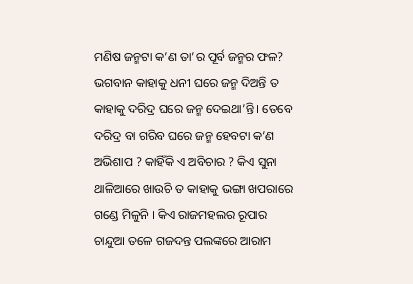ମଣିଷ ଜନ୍ମଟା କ’ଣ ତା’ର ପୂର୍ବ ଜନ୍ମର ଫଳ? ଭଗବାନ କାହାକୁ ଧନୀ ଘରେ ଜନ୍ମ ଦିଅନ୍ତି ତ କାହାକୁ ଦରିଦ୍ର ଘରେ ଜନ୍ମ ଦେଇଥା’ନ୍ତି। ତେବେ ଦରିଦ୍ର ବା ଗରିବ ଘରେ ଜନ୍ମ ହେବଟା କ’ଣ ଅଭିଶାପ ? କାହିଁକି ଏ ଅବିଚାର ? କିଏ ସୁନା ଥାଳିଆରେ ଖାଉଚି ତ କାହାକୁ ଭଙ୍ଗା ଖପରାରେ ଗଣ୍ଡେ ମିଳୁନି । କିଏ ରାଜମହଲର ରୂପାର ଚାନ୍ଦୁଆ ତଳେ ଗଜଦନ୍ତ ପଲଙ୍କରେ ଆରାମ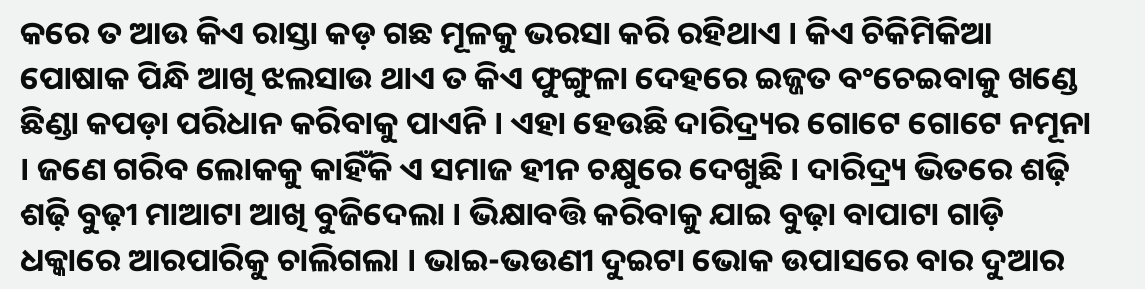କରେ ତ ଆଉ କିଏ ରାସ୍ତା କଡ଼ ଗଛ ମୂଳକୁ ଭରସା କରି ରହିଥାଏ । କିଏ ଚିକିମିକିଆ ପୋଷାକ ପିନ୍ଧି ଆଖି ଝଲସାଉ ଥାଏ ତ କିଏ ଫୁଙ୍ଗୁଳା ଦେହରେ ଇଜ୍ଜତ ବଂଚେଇବାକୁ ଖଣ୍ଡେ ଛିଣ୍ଡା କପଡ଼ା ପରିଧାନ କରିବାକୁ ପାଏନି । ଏହା ହେଉଛି ଦାରିଦ୍ର୍ୟର ଗୋଟେ ଗୋଟେ ନମୂନା । ଜଣେ ଗରିବ ଲୋକକୁ କାହିଁକି ଏ ସମାଜ ହୀନ ଚକ୍ଷୁରେ ଦେଖୁଛି । ଦାରିଦ୍ର୍ୟ ଭିତରେ ଶଢ଼ି ଶଢ଼ି ବୁଢ଼ୀ ମାଆଟା ଆଖି ବୁଜିଦେଲା । ଭିକ୍ଷାବତ୍ତି କରିବାକୁ ଯାଇ ବୁଢ଼ା ବାପାଟା ଗାଡ଼ି ଧକ୍କାରେ ଆରପାରିକୁ ଚାଲିଗଲା । ଭାଇ-ଭଉଣୀ ଦୁଇଟା ଭୋକ ଉପାସରେ ବାର ଦୁଆର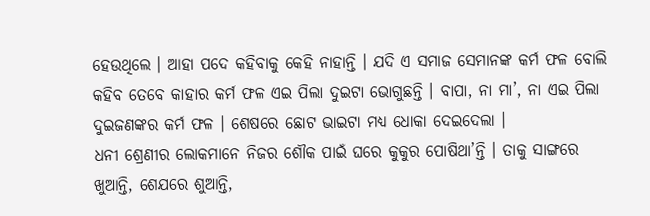ହେଉଥିଲେ । ଆହା ପଦେ କହିବାକୁ କେହି ନାହାନ୍ତି । ଯଦି ଏ ସମାଜ ସେମାନଙ୍କ କର୍ମ ଫଳ ବୋଲି କହିବ ତେବେ କାହାର କର୍ମ ଫଳ ଏଇ ପିଲା ଦୁଇଟା ଭୋଗୁଛନ୍ତି । ବାପା, ନା ମା’, ନା ଏଇ ପିଲା ଦୁଇଜଣଙ୍କର କର୍ମ ଫଳ । ଶେଷରେ ଛୋଟ ଭାଇଟା ମଧ୍ୟ ଧୋକା ଦେଇଦେଲା ।
ଧନୀ ଶ୍ରେଣୀର ଲୋକମାନେ ନିଜର ଶୌକ ପାଇଁ ଘରେ କୁକୁର ପୋଷିଥା’ନ୍ତି । ତାକୁ ସାଙ୍ଗରେ ଖୁଆନ୍ତି, ଶେଯରେ ଶୁଆନ୍ତି,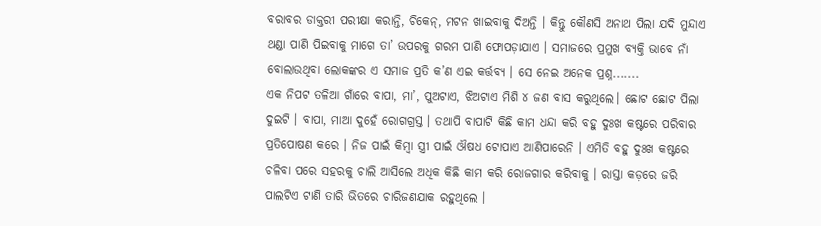ବରାବର ଡାକ୍ତରୀ ପରୀକ୍ଷା କରାନ୍ତି, ଚିକେନ୍, ମଟନ ଖାଇବାକୁ ଦିଅନ୍ତି । କିନ୍ତୁ କୌଣସି ଅନାଥ ପିଲା ଯଦି ମୁନ୍ଦାଏ ଥଣ୍ଡା ପାଣି ପିଇବାକୁ ମାଗେ ତା’ ଉପରକୁ ଗରମ ପାଣି ଫୋପଡ଼ାଯାଏ । ସମାଜରେ ପ୍ରମୁଖ ବ୍ୟକ୍ତି ଭାବେ ନାଁ ବୋଲାଉଥିବା ଲୋକଙ୍କର ଏ ସମାଜ ପ୍ରତି କ’ଣ ଏଇ କର୍ତ୍ତବ୍ୟ । ସେ ନେଇ ଅନେକ ପ୍ରଶ୍ନ.......
ଏକ ନିପଟ ତଳିଆ ଗାଁରେ ବାପା, ମା’, ପୁଅଟାଏ, ଝିଅଟାଏ ମିଶି ୪ ଜଣ ବାସ କରୁଥିଲେ। ଛୋଟ ଛୋଟ ପିଲା ଦୁଇଟି । ବାପା, ମାଆ ଦୁହେଁ ରୋଗଗ୍ରସ୍ତ । ତଥାପି ବାପାଟି କିଛି କାମ ଧନ୍ଦା କରି ବହୁ ଦୁଃଖ କଷ୍ଟରେ ପରିବାର ପ୍ରତିପୋଷଣ କରେ । ନିଜ ପାଇଁ କିମ୍ବା ସ୍ତ୍ରୀ ପାଇଁ ଔଷଧ ଟୋପାଏ ଆଣିପାରେନି । ଏମିତି ବହୁ ଦୁଃଖ କଷ୍ଟରେ ଚଳିବା ପରେ ସହରକୁ ଚାଲି ଆସିଲେ ଅଧିକ କିଛି କାମ କରି ରୋଜଗାର କରିବାକୁ । ରାସ୍ତା କଡ଼ରେ ଜରି ପାଲଟିଏ ଟାଣି ତାରି ଭିତରେ ଚାରିଜଣଯାକ ରହୁଥିଲେ ।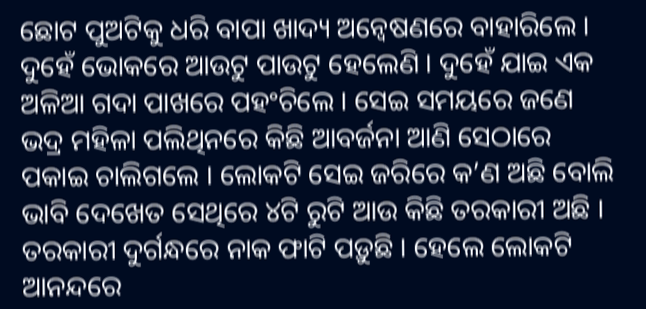ଛୋଟ ପୁଅଟିକୁ ଧରି ବାପା ଖାଦ୍ୟ ଅନ୍ୱେଷଣରେ ବାହାରିଲେ । ଦୁହେଁ ଭୋକରେ ଆଉଟୁ ପାଉଟୁ ହେଲେଣି । ଦୁହେଁ ଯାଇ ଏକ ଅଳିଆ ଗଦା ପାଖରେ ପହଂଚିଲେ । ସେଇ ସମୟରେ ଜଣେ ଭଦ୍ର ମହିଳା ପଲିଥିନରେ କିଛି ଆବର୍ଜନା ଆଣି ସେଠାରେ ପକାଇ ଚାଲିଗଲେ । ଲୋକଟି ସେଇ ଜରିରେ କ’ଣ ଅଛି ବୋଲି ଭାବି ଦେଖେତ ସେଥିରେ ୪ଟି ରୁଟି ଆଉ କିଛି ତରକାରୀ ଅଛି । ତରକାରୀ ଦୁର୍ଗନ୍ଧରେ ନାକ ଫାଟି ପଡ଼ୁଛି । ହେଲେ ଲୋକଟି ଆନନ୍ଦରେ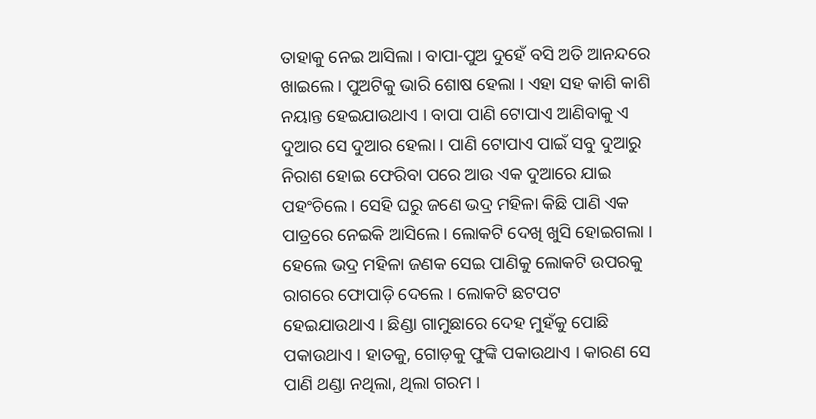ତାହାକୁ ନେଇ ଆସିଲା । ବାପା-ପୁଅ ଦୁହେଁ ବସି ଅତି ଆନନ୍ଦରେ ଖାଇଲେ । ପୁଅଟିକୁ ଭାରି ଶୋଷ ହେଲା । ଏହା ସହ କାଶି କାଶି ନୟାନ୍ତ ହେଇଯାଉଥାଏ । ବାପା ପାଣି ଟୋପାଏ ଆଣିବାକୁ ଏ ଦୁଆର ସେ ଦୁଆର ହେଲା । ପାଣି ଟୋପାଏ ପାଇଁ ସବୁ ଦୁଆରୁ ନିରାଶ ହୋଇ ଫେରିବା ପରେ ଆଉ ଏକ ଦୁଆରେ ଯାଇ ପହଂଚିଲେ । ସେହି ଘରୁ ଜଣେ ଭଦ୍ର ମହିଳା କିଛି ପାଣି ଏକ ପାତ୍ରରେ ନେଇକି ଆସିଲେ । ଲୋକଟି ଦେଖି ଖୁସି ହୋଇଗଲା ।
ହେଲେ ଭଦ୍ର ମହିଳା ଜଣକ ସେଇ ପାଣିକୁ ଲୋକଟି ଉପରକୁ ରାଗରେ ଫୋପାଡ଼ି ଦେଲେ । ଲୋକଟି ଛଟପଟ ହେଇଯାଉଥାଏ । ଛିଣ୍ଡା ଗାମୁଛାରେ ଦେହ ମୁହଁକୁ ପୋଛି ପକାଉଥାଏ । ହାତକୁ, ଗୋଡ଼କୁ ଫୁଙ୍କି ପକାଉଥାଏ । କାରଣ ସେ ପାଣି ଥଣ୍ଡା ନଥିଲା, ଥିଲା ଗରମ ।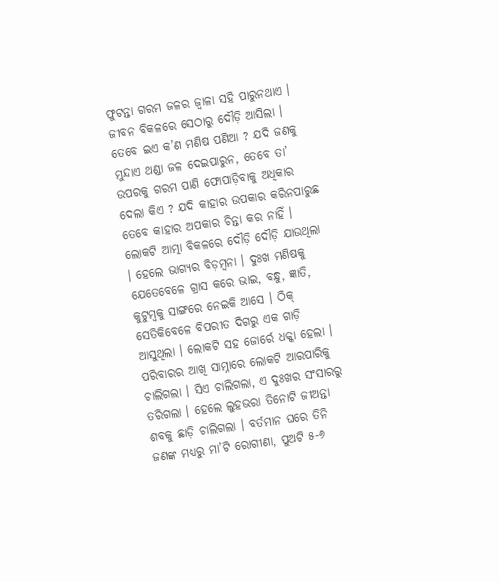ଫୁଟନ୍ତା ଗରମ ଜଳର ଜ୍ୱାଳା ସହି ପାରୁନଥାଏ । ଜୀବନ ବିକଳରେ ସେଠାରୁ ଦୌଡ଼ି ଆସିଲା । ତେବେ ଇଏ କ’ଣ ମଣିଷ ପଣିଆ ? ଯଦି ଜଣକୁ ମୁନ୍ଦାଏ ଥଣ୍ଡା ଜଳ ଦେଇପାରୁନ, ତେବେ ତା’ ଉପରକୁ ଗରମ ପାଣି ଫୋପାଡ଼ିବାକୁ ଅଧିକାର ଦେଲା କିଏ ? ଯଦି କାହାର ଉପକାର କରିନପାରୁଛ ତେବେ କାହାର ଅପକାର ଚିନ୍ତା କର ନାହିଁ ।
ଲୋକଟି ଆତ୍ମା ବିକଳରେ ଦୌଡ଼ି ଦୌଡ଼ି ଯାଉଥିଲା । ହେଲେ ଭାଗ୍ୟର ବିଡ଼ମ୍ବନା । ଦୁଃଖ ମଣିଷକୁ ଯେତେବେଳେ ଗ୍ରାସ କରେ ଭାଇ, ବନ୍ଧୁ, ଜ୍ଞାତି, କୁଟୁମ୍ବକୁ ସାଙ୍ଗରେ ନେଇକି ଆସେ । ଠିକ୍ ସେତିକିବେଳେ ବିପରୀତ ଦିଗରୁ ଏକ ଗାଡ଼ି ଆସୁଥିଲା । ଲୋକଟି ସହ ଜୋର୍ରେ ଧକ୍କା ହେଲା । ପରିବାରର ଆଖି ସାମ୍ନାରେ ଲୋକଟି ଆରପାରିକୁ ଚାଲିଗଲା । ସିଏ ଚାଲିଗଲା, ଏ ଦୁଃଖର ସଂସାରରୁ ତରିଗଲା । ହେଲେ ଲୁହଭରା ତିନୋଟି ଜୀଅନ୍ତା ଶବକୁ ଛାଡ଼ି ଚାଲିଗଲା । ବର୍ତମାନ ଘରେ ତିନି ଜଣଙ୍କ ମଧ୍ୟରୁ ମା’ଟି ରୋଗୀଣା, ପୁଅଟି ୫-୬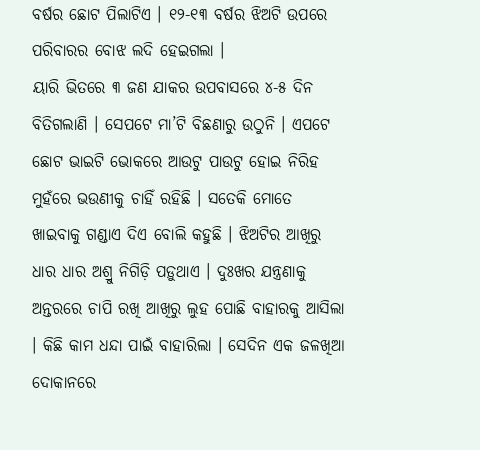ବର୍ଷର ଛୋଟ ପିଲାଟିଏ । ୧୨-୧୩ ବର୍ଷର ଝିଅଟି ଉପରେ ପରିବାରର ବୋଝ ଲଦି ହେଇଗଲା ।
ୟାରି ଭିତରେ ୩ ଜଣ ଯାକର ଉପବାସରେ ୪-୫ ଦିନ ବିତିଗଲାଣି । ସେପଟେ ମା’ଟି ବିଛଣାରୁ ଉଠୁନି । ଏପଟେ ଛୋଟ ଭାଇଟି ଭୋକରେ ଆଉଟୁ ପାଉଟୁ ହୋଇ ନିରିହ ମୁହଁରେ ଭଉଣୀକୁ ଚାହିଁ ରହିଛି । ସତେକି ମୋତେ ଖାଇବାକୁ ଗଣ୍ଡାଏ ଦିଏ ବୋଲି କହୁଛି । ଝିଅଟିର ଆଖିରୁ ଧାର ଧାର ଅଶ୍ରୁ ନିଗିଡ଼ି ପଡ଼ୁଥାଏ । ଦୁଃଖର ଯନ୍ତ୍ରଣାକୁ ଅନ୍ତରରେ ଚାପି ରଖି ଆଖିରୁ ଲୁହ ପୋଛି ବାହାରକୁ ଆସିଲା । କିଛି କାମ ଧନ୍ଦା ପାଇଁ ବାହାରିଲା । ସେଦିନ ଏକ ଜଳଖିଆ ଦୋକାନରେ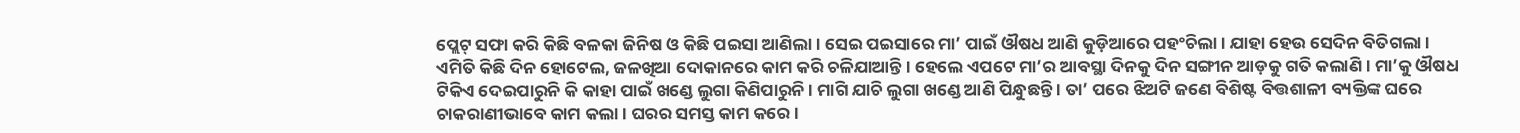ପ୍ଲେଟ୍ ସଫା କରି କିଛି ବଳକା ଜିନିଷ ଓ କିଛି ପଇସା ଆଣିଲା । ସେଇ ପଇସାରେ ମା’ ପାଇଁ ଔଷଧ ଆଣି କୁଡ଼ିଆରେ ପହଂଚିଲା । ଯାହା ହେଉ ସେଦିନ ବିତିଗଲା । ଏମିତି କିଛି ଦିନ ହୋଟେଲ, ଜଳଖିଆ ଦୋକାନରେ କାମ କରି ଚଳିଯାଆନ୍ତି । ହେଲେ ଏପଟେ ମା’ର ଆବସ୍ଥା ଦିନକୁ ଦିନ ସଙ୍ଗୀନ ଆଡ଼କୁ ଗତି କଲାଣି । ମା’କୁ ଔଷଧ ଟିକିଏ ଦେଇପାରୁନି କି କାହା ପାଇଁ ଖଣ୍ଡେ ଲୁଗା କିଣିପାରୁନି । ମାଗି ଯାଚି ଲୁଗା ଖଣ୍ଡେ ଆଣି ପିନ୍ଧୁଛନ୍ତି । ତା’ ପରେ ଝିଅଟି ଜଣେ ବିଶିଷ୍ଟ ବିତ୍ତଶାଳୀ ବ୍ୟକ୍ତିଙ୍କ ଘରେ ଚାକରାଣୀଭାବେ କାମ କଲା । ଘରର ସମସ୍ତ କାମ କରେ ।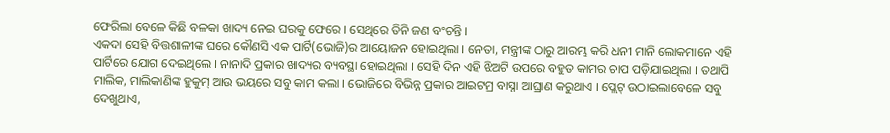ଫେରିଲା ବେଳେ କିଛି ବଳକା ଖାଦ୍ୟ ନେଇ ଘରକୁ ଫେରେ । ସେଥିରେ ତିନି ଜଣ ବଂଚନ୍ତି ।
ଏକଦା ସେହି ବିତ୍ତଶାଳୀଙ୍କ ଘରେ କୌଣସି ଏକ ପାର୍ଟି(ଭୋଜି)ର ଆୟୋଜନ ହୋଇଥିଲା । ନେତା, ମନ୍ତ୍ରୀଙ୍କ ଠାରୁ ଆରମ୍ଭ କରି ଧନୀ ମାନି ଲୋକମାନେ ଏହି ପାର୍ଟିରେ ଯୋଗ ଦେଇଥିଲେ । ନାନାଦି ପ୍ରକାର ଖାଦ୍ୟର ବ୍ୟବସ୍ଥା ହୋଇଥିଲା । ସେହି ଦିନ ଏହି ଝିଅଟି ଉପରେ ବହୁତ କାମର ଚାପ ପଡ଼ିଯାଇଥିଲା । ତଥାପି ମାଲିକ, ମାଲିକାଣିଙ୍କ ହୁକୁମ୍ ଆଉ ଭୟରେ ସବୁ କାମ କଲା । ଭୋଜିରେ ବିଭିନ୍ନ ପ୍ରକାର ଆଇଟମ୍ର ବାସ୍ନା ଆଘ୍ରାଣ କରୁଥାଏ । ପ୍ଲେଟ୍ ଉଠାଇଲାବେଳେ ସବୁ ଦେଖୁଥାଏ,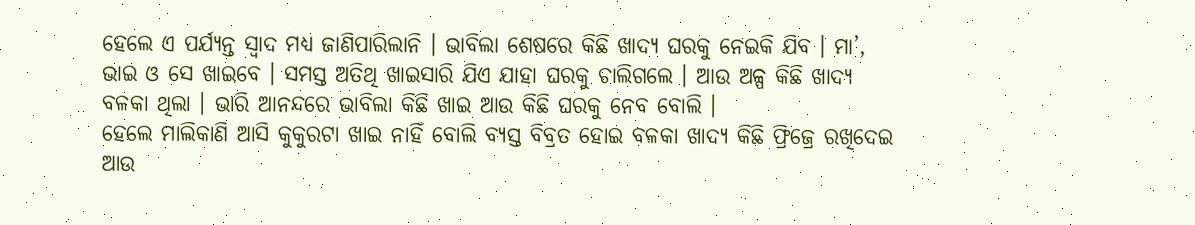ହେଲେ ଏ ପର୍ଯ୍ୟନ୍ତ ସ୍ୱାଦ ମଧ୍ୟ ଜାଣିପାରିଲାନି । ଭାବିଲା ଶେଷରେ କିଛି ଖାଦ୍ୟ ଘରକୁ ନେଇକି ଯିବ । ମା’, ଭାଇ ଓ ସେ ଖାଇବେ । ସମସ୍ତ ଅତିଥି ଖାଇସାରି ଯିଏ ଯାହା ଘରକୁ ଚାଲିଗଲେ । ଆଉ ଅଳ୍ପ କିଛି ଖାଦ୍ୟ ବଳକା ଥିଲା । ଭାରି ଆନନ୍ଦରେ ଭାବିଲା କିଛି ଖାଇ ଆଉ କିଛି ଘରକୁ ନେବ ବୋଲି ।
ହେଲେ ମାଲିକାଣି ଆସି କୁକୁରଟା ଖାଇ ନାହିଁ ବୋଲି ବ୍ୟସ୍ତ ବିବ୍ରତ ହୋଇ ବଳକା ଖାଦ୍ୟ କିଛି ଫ୍ରିଜ୍ରେ ରଖିଦେଇ ଆଉ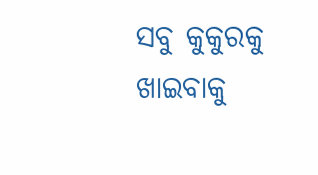ସବୁ କୁକୁରକୁ ଖାଇବାକୁ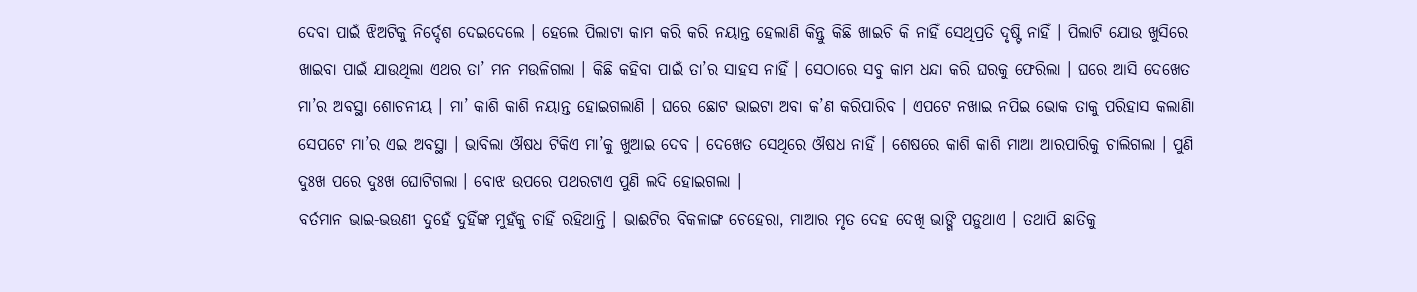ଦେବା ପାଇଁ ଝିଅଟିକୁ ନିର୍ଦ୍ଦେଶ ଦେଇଦେଲେ । ହେଲେ ପିଲାଟା କାମ କରି କରି ନୟାନ୍ତ ହେଲାଣି କିନ୍ତୁ କିଛି ଖାଇଚି କି ନାହିଁ ସେଥିପ୍ରତି ଦୃଷ୍ଟି ନାହିଁ । ପିଲାଟି ଯୋଉ ଖୁସିରେ ଖାଇବା ପାଇଁ ଯାଉଥିଲା ଏଥର ତା’ ମନ ମଉଳିଗଲା । କିଛି କହିବା ପାଇଁ ତା’ର ସାହସ ନାହିଁ । ସେଠାରେ ସବୁ କାମ ଧନ୍ଦା କରି ଘରକୁ ଫେରିଲା । ଘରେ ଆସି ଦେଖେତ ମା’ର ଅବସ୍ଥା ଶୋଚନୀୟ । ମା’ କାଶି କାଶି ନୟାନ୍ତ ହୋଇଗଲାଣି । ଘରେ ଛୋଟ ଭାଇଟା ଅବା କ’ଣ କରିପାରିବ । ଏପଟେ ନଖାଇ ନପିଇ ଭୋକ ତାକୁ ପରିହାସ କଲାଣିା ସେପଟେ ମା’ର ଏଇ ଅବସ୍ଥା । ଭାବିଲା ଔଷଧ ଟିକିଏ ମା’କୁ ଖୁଆଇ ଦେବ । ଦେଖେତ ସେଥିରେ ଔଷଧ ନାହିଁ । ଶେଷରେ କାଶି କାଶି ମାଆ ଆରପାରିକୁ ଚାଲିଗଲା । ପୁଣି ଦୁଃଖ ପରେ ଦୁଃଖ ଘୋଟିଗଲା । ବୋଝ ଉପରେ ପଥରଟାଏ ପୁଣି ଲଦି ହୋଇଗଲା ।
ବର୍ତମାନ ଭାଇ-ଭଉଣୀ ଦୁହେଁ ଦୁହିଁଙ୍କ ମୁହଁକୁ ଚାହିଁ ରହିଥାନ୍ତି । ଭାଈଟିର ବିକଳାଙ୍ଗ ଚେହେରା, ମାଆର ମୃତ ଦେହ ଦେଖି ଭାଙ୍ଗି ପଡ଼ୁଥାଏ । ତଥାପି ଛାତିକୁ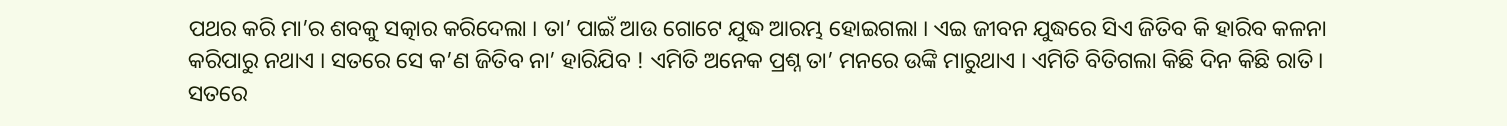ପଥର କରି ମା’ର ଶବକୁ ସତ୍କାର କରିଦେଲା । ତା’ ପାଇଁ ଆଉ ଗୋଟେ ଯୁଦ୍ଧ ଆରମ୍ଭ ହୋଇଗଲା । ଏଇ ଜୀବନ ଯୁଦ୍ଧରେ ସିଏ ଜିତିବ କି ହାରିବ କଳନା କରିପାରୁ ନଥାଏ । ସତରେ ସେ କ’ଣ ଜିତିବ ନା’ ହାରିଯିବ ! ଏମିତି ଅନେକ ପ୍ରଶ୍ନ ତା’ ମନରେ ଉଙ୍କି ମାରୁଥାଏ । ଏମିତି ବିତିଗଲା କିଛି ଦିନ କିଛି ରାତି । ସତରେ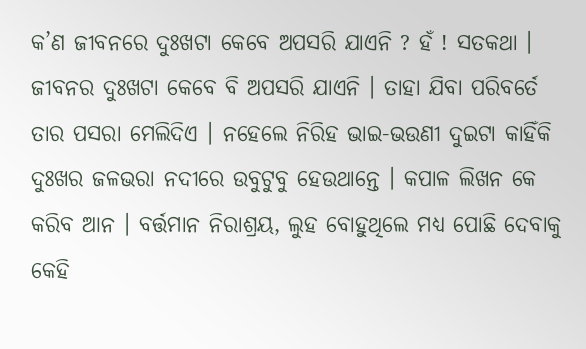କ’ଣ ଜୀବନରେ ଦୁଃଖଟା କେବେ ଅପସରି ଯାଏନି ? ହଁ ! ସତକଥା । ଜୀବନର ଦୁଃଖଟା କେବେ ବି ଅପସରି ଯାଏନି । ତାହା ଯିବା ପରିବର୍ତେ ତାର ପସରା ମେଲିଦିଏ । ନହେଲେ ନିରିହ ଭାଇ-ଭଉଣୀ ଦୁଇଟା କାହିଁକି ଦୁଃଖର ଜଳଭରା ନଦୀରେ ଉବୁଟୁବୁ ହେଉଥାନ୍ତେ । କପାଳ ଲିଖନ କେ କରିବ ଆନ । ବର୍ତ୍ତମାନ ନିରାଶ୍ରୟ, ଲୁହ ବୋହୁଥିଲେ ମଧ୍ୟ ପୋଛି ଦେବାକୁ କେହି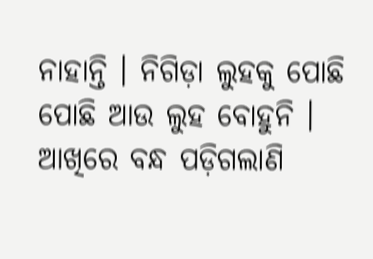ନାହାନ୍ତି । ନିଗିଡ଼ା ଲୁହକୁ ପୋଛି ପୋଛି ଆଉ ଲୁହ ବୋହୁନି । ଆଖିରେ ବନ୍ଧ ପଡ଼ିଗଲାଣି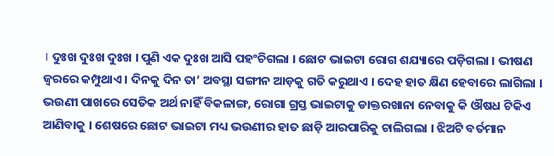। ଦୁଃଖ ଦୁଃଖ ଦୁଃଖ । ପୁଣି ଏକ ଦୁଃଖ ଆସି ପହଂଚିଗଲା । ଛୋଟ ଭାଇଟା ରୋଗ ଶଯ୍ୟାରେ ପଡ଼ିଗଲା । ଭୀଷଣ ଜ୍ୱରରେ କମ୍ପୁଥାଏ । ଦିନକୁ ଦିନ ତା’ ଅବସ୍ଥା ସଙ୍ଗୀନ ଆଡ଼କୁ ଗତି କରୁଥାଏ । ଦେହ ହାତ କ୍ଷିଣ ହେବାରେ ଲାଗିଲା । ଭଉଣୀ ପାଖରେ ସେତିକ ଅର୍ଥ ନାହିଁ ବିକଳାଙ୍ଗ, ରୋଗା ଗ୍ରସ୍ତ ଭାଇଟାକୁ ଡାକ୍ତରଖାନା ନେବାକୁ କି ଔଷଧ ଟିକିଏ ଆଣିବାକୁ । ଶେଷରେ ଛୋଟ ଭାଇଟା ମଧ୍ୟ ଭଉଣୀର ହାତ ଛାଡ଼ି ଆରପାରିକୁ ଚାଲିଗଲା । ଝିଅଟି ବର୍ତମାନ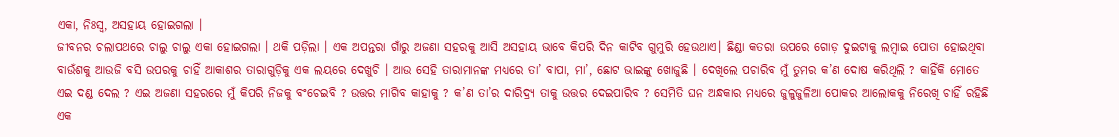ଏକା, ନିଃସ୍ୱ, ଅସହାୟ ହୋଇଗଲା ।
ଜୀବନର ଚଲାପଥରେ ଚାଲୁ ଚାଲୁ ଏକା ହୋଇଗଲା । ଥକି ପଡ଼ିଲା । ଏକ ଅପନ୍ତରା ଗାଁରୁ ଅଜଣା ସହରକୁ ଆସି ଅସହାୟ ଭାବେ କିପରି ଦିନ କାଟିବ ଗୁମୁରି ହେଉଥାଏ। ଛିଣ୍ଡା କତରା ଉପରେ ଗୋଡ଼ ଦୁଇଟାକୁ ଲମ୍ବାଇ ପୋତା ହୋଇଥିବା ବାଉଁଶକୁ ଆଉଜି ବସି ଉପରକୁ ଚାହିଁ ଆକାଶର ତାରାଗୁଡ଼ିକୁ ଏକ ଲୟରେ ଦେଖୁଚି । ଆଉ ସେହି ତାରାମାନଙ୍କ ମଧ୍ୟରେ ତା’ ବାପା, ମା’, ଛୋଟ ଭାଇଙ୍କୁ ଖୋଜୁଛି । ଦେଖିଲେ ପଚାରିବ ମୁଁ ତୁମର କ’ଣ ଦୋଷ କରିଥିଲି ? କାହିଁକି ମୋତେ ଏଇ ଦଣ୍ଡ ଦେଲ ? ଏଇ ଅଜଣା ସହରରେ ମୁଁ କିପରି ନିଜକୁ ବଂଚେଇବି ? ଉତ୍ତର ମାଗିବ କାହାକୁ ? କ’ଣ ତା’ର ଦାରିଦ୍ର୍ୟ ତାକୁ ଉତ୍ତର ଦେଇପାରିବ ? ସେମିତି ଘନ ଅନ୍ଧକାର ମଧ୍ୟରେ ଜୁଳୁଜୁଳିଆ ପୋକର ଆଲୋକକୁ ନିରେଖି ଚାହିଁ ରହିଛି ଏକ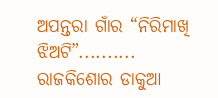ଅପନ୍ତରା ଗାଁର “ନିରିମାଖି ଝିଅଟି”..........
ରାଜକିଶୋର ଡାକୁଆ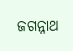ଜଗନ୍ନାଥ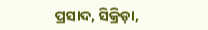ପ୍ରସାଦ, ସିକ୍ରିଡ଼ା,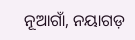ନୂଆଗାଁ, ନୟାଗଡ଼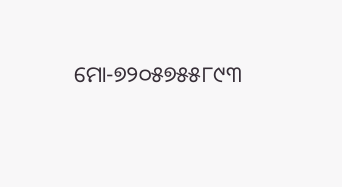ମୋ-୭୨୦୫୭୫୫୮୯୩